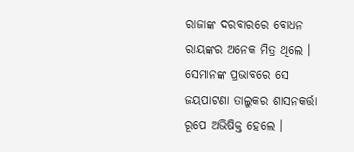ରାଜାଙ୍କ ଦରବାରରେ ବୋଧନ ରାୟଙ୍କର ଅନେକ ମିତ୍ର ଥିଲେ । ସେମାନଙ୍କ ପ୍ରଭାବରେ ସେ ଜୟପାଟଣା ତାଲୁକର ଶାସନକର୍ତ୍ତା ରୂପେ ଅଭିଷିକ୍ତ ହେଲେ ।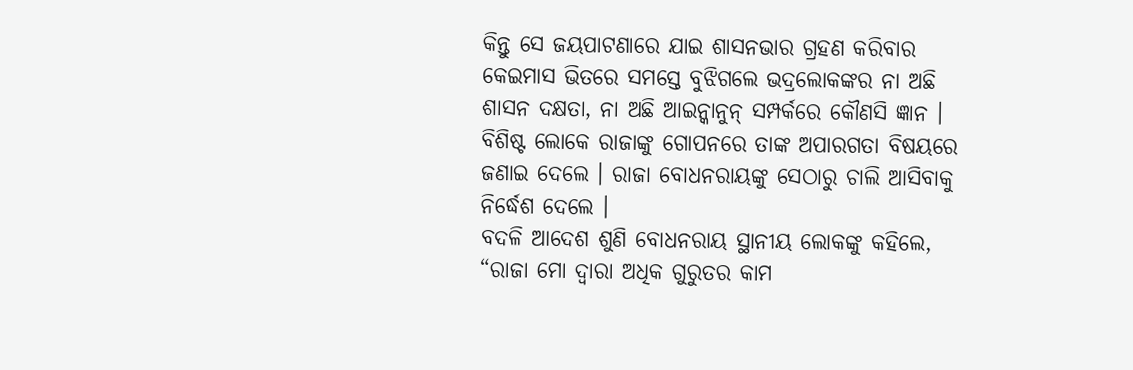କିନ୍ତୁ ସେ ଜୟପାଟଣାରେ ଯାଇ ଶାସନଭାର ଗ୍ରହଣ କରିବାର କେଇମାସ ଭିତରେ ସମସ୍ତେ ବୁଝିଗଲେ ଭଦ୍ରଲୋକଙ୍କର ନା ଅଛି ଶାସନ ଦକ୍ଷତା, ନା ଅଛି ଆଇନ୍କାନୁନ୍ ସମ୍ପର୍କରେ କୌଣସି ଜ୍ଞାନ । ବିଶିଷ୍ଟ ଲୋକେ ରାଜାଙ୍କୁ ଗୋପନରେ ତାଙ୍କ ଅପାରଗତା ବିଷୟରେ ଜଣାଇ ଦେଲେ । ରାଜା ବୋଧନରାୟଙ୍କୁ ସେଠାରୁ ଚାଲି ଆସିବାକୁ ନିର୍ଦ୍ଧେଶ ଦେଲେ ।
ବଦଳି ଆଦେଶ ଶୁଣି ବୋଧନରାୟ ସ୍ଥାନୀୟ ଲୋକଙ୍କୁ କହିଲେ, “ରାଜା ମୋ ଦ୍ୱାରା ଅଧିକ ଗୁରୁତର କାମ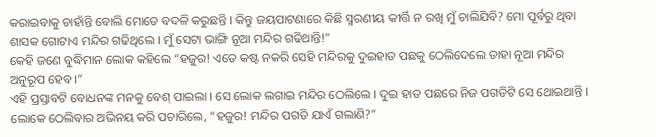କରାଇବାକୁ ଚାହାଁନ୍ତି ବୋଲି ମୋତେ ବଦଳି କରୁଛନ୍ତି । କିନ୍ତୁ ଜୟପାଟଣାରେ କିଛି ସ୍ମରଣୀୟ କୀର୍ତ୍ତି ନ ରଖି ମୁଁ ଚାଲିଯିବି? ମୋ ପୂର୍ବରୁ ଥିବା ଶାସକ ଗୋଟାଏ ମନ୍ଦିର ଗଢିଥିଲେ । ମୁଁ ସେଟା ଭାଙ୍ଗି ନୂଆ ମନ୍ଦିର ଗଢିଥାନ୍ତି!”
କେହି ଜଣେ ବୁଦ୍ଧିମାନ ଲୋକ କହିଲେ “ହଜୁର! ଏତେ କଷ୍ଟ ନକରି ସେହି ମନ୍ଦିରକୁ ଦୁଇହାତ ପଛକୁ ଠେଲିଦେଲେ ତାହା ନୂଆ ମନ୍ଦିର ଅନୁରୂପ ହେବ ।”
ଏହି ପ୍ରସ୍ତାବଟି ବୋଧନଙ୍କ ମନକୁ ବେଶ୍ ପାଇଲା । ସେ ଲୋକ ଲଗାଇ ମନ୍ଦିର ଠେଲିଲେ । ଦୁଇ ହାତ ପଛରେ ନିଜ ପଗଡିଟି ସେ ଥୋଇଥାନ୍ତି । ଲୋକେ ଠେଲିବାର ଅଭିନୟ କରି ପଚାରିଲେ, “ହଜୁର! ମନ୍ଦିର ପଗଡି ଯାଏଁ ଗଲାଣି?”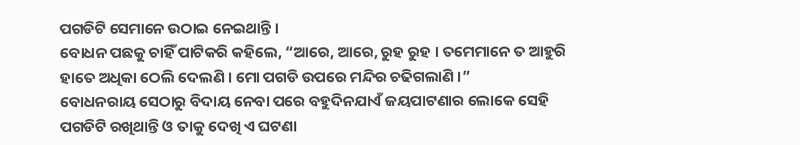ପଗଡିଟି ସେମାନେ ଉଠାଇ ନେଇଥାନ୍ତି ।
ବୋଧନ ପଛକୁ ଚାହିଁ ପାଟିକରି କହିଲେ, “ଆରେ, ଆରେ, ରୁହ ରୁହ । ତମେମାନେ ତ ଆହୁରି ହାତେ ଅଧିକା ଠେଲି ଦେଲଣି । ମୋ ପଗଡି ଉପରେ ମନ୍ଦିର ଚଢିଗଲାଣି ।”
ବୋଧନରାୟ ସେଠାରୁ ବିଦାୟ ନେବା ପରେ ବହୁଦିନଯାଏଁ ଜୟପାଟଣାର ଲୋକେ ସେହି ପଗଡିଟି ରଖିଥାନ୍ତି ଓ ତାକୁ ଦେଖି ଏ ଘଟଣା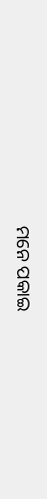ମନେ ପକାଇ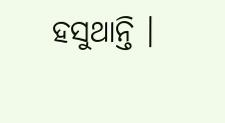ହସୁଥାନ୍ତି ।